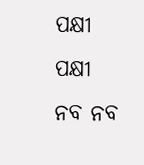ପକ୍ଷୀ
ପକ୍ଷୀ
ନବ ନବ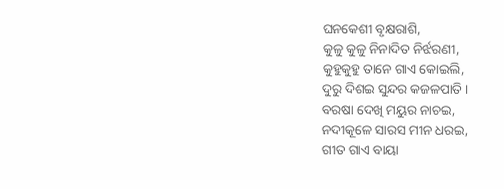ଘନକେଶୀ ବୃକ୍ଷରାଶି,
କୁଳୁ କୁଳୁ ନିନାଦିତ ନିର୍ଝରଣୀ,
କୁହୁକୁହୁ ତାନେ ଗାଏ କୋଇଲି,
ଦୁରୁ ଦିଶଇ ସୁନ୍ଦର କଜଳପାତି ।
ବରଷା ଦେଖି ମୟୁର ନାଚଇ,
ନଦୀକୂଳେ ସାରସ ମୀନ ଧରଇ,
ଗୀତ ଗାଏ ବାୟା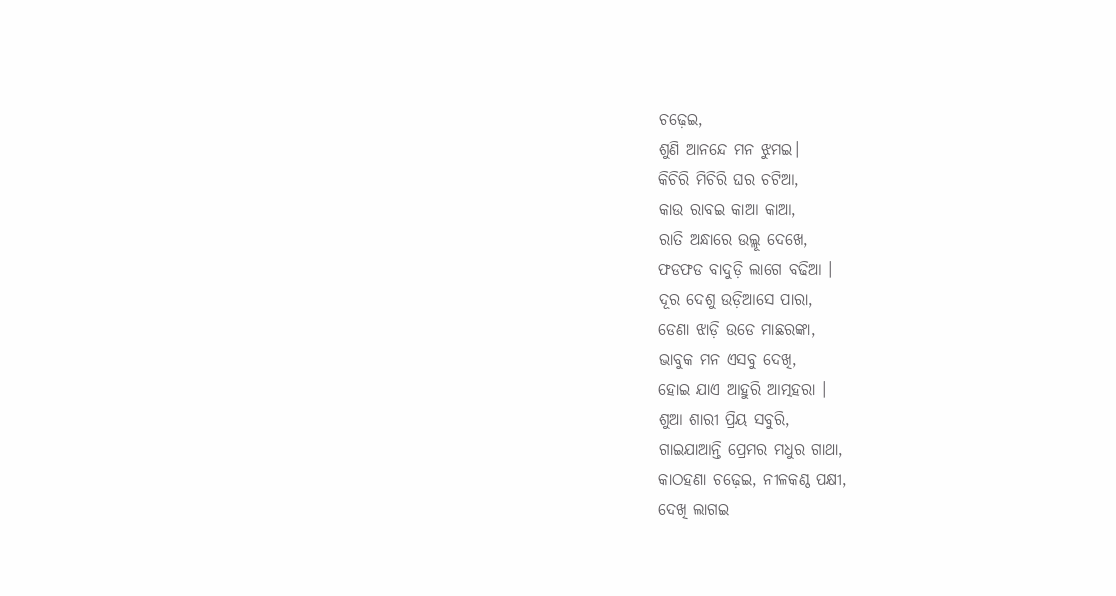ଚଢ଼େଇ,
ଶୁଣି ଆନନ୍ଦେ ମନ ଝୁମଇ।
କିଚିରି ମିଚିରି ଘର ଚଟିଆ,
କାଉ ରାବଇ କାଆ କାଆ,
ରାତି ଅନ୍ଧାରେ ଉଲ୍ଲୂ ଦେଖେ,
ଫଡଫଡ ବାଦୁଡ଼ି ଲାଗେ ବଢିଆ ।
ଦୂର ଦେଶୁ ଉଡ଼ିଆସେ ପାରା,
ଡେଣା ଝାଡ଼ି ଉଡେ ମାଛରଙ୍କା,
ଭାବୁକ ମନ ଏସବୁ ଦେଖି,
ହୋଇ ଯାଏ ଆହୁରି ଆତ୍ମହରା ।
ଶୁଆ ଶାରୀ ପ୍ରିୟ ସବୁରି,
ଗାଇଯାଆନ୍ତି ପ୍ରେମର ମଧୁର ଗାଥା,
କାଠହଣା ଚଢ଼େଇ, ନୀଳକଣ୍ଠ ପକ୍ଷୀ,
ଦେଖି ଲାଗଇ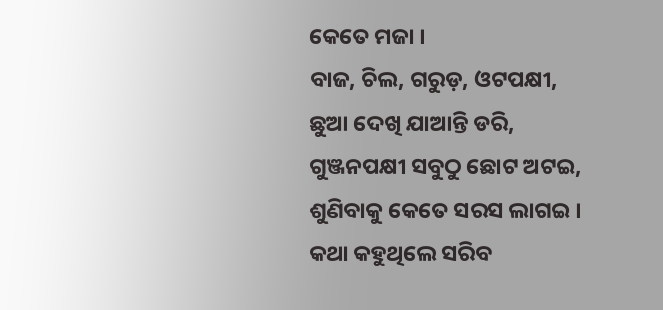କେତେ ମଜା ।
ବାଜ, ଚିଲ, ଗରୁଡ଼, ଓଟପକ୍ଷୀ,
ଛୁଆ ଦେଖି ଯାଆନ୍ତି ଡରି,
ଗୁଞ୍ଜନପକ୍ଷୀ ସବୁଠୁ ଛୋଟ ଅଟଇ,
ଶୁଣିବାକୁ କେତେ ସରସ ଲାଗଇ ।
କଥା କହୁଥିଲେ ସରିବ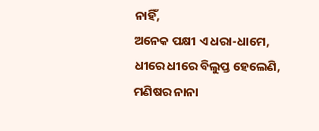ନାହିଁ,
ଅନେକ ପକ୍ଷୀ ଏ ଧରା-ଧାମେ,
ଧୀରେ ଧୀରେ ବିଲୁପ୍ତ ହେଲେଣି,
ମଣିଷର ନାନା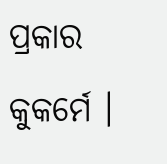ପ୍ରକାର କୁକର୍ମେ ।